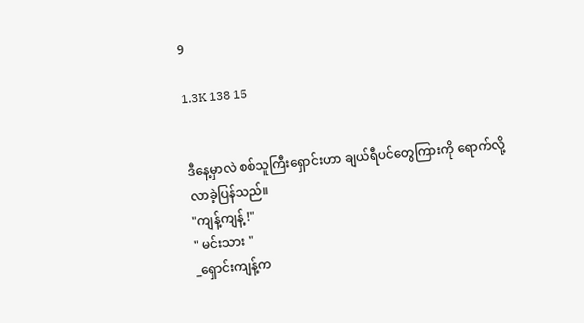9

1.3K 138 15


ဒီနေ့မှာလဲ စစ်သူကြီးရှောင်းဟာ ချယ်ရီပင်တွေကြားကို ရောက်လို့လာခဲ့ပြန်သည်။
"ကျန့်ကျန့် !"
" မင်းသား "
_ရှောင်းကျန့်က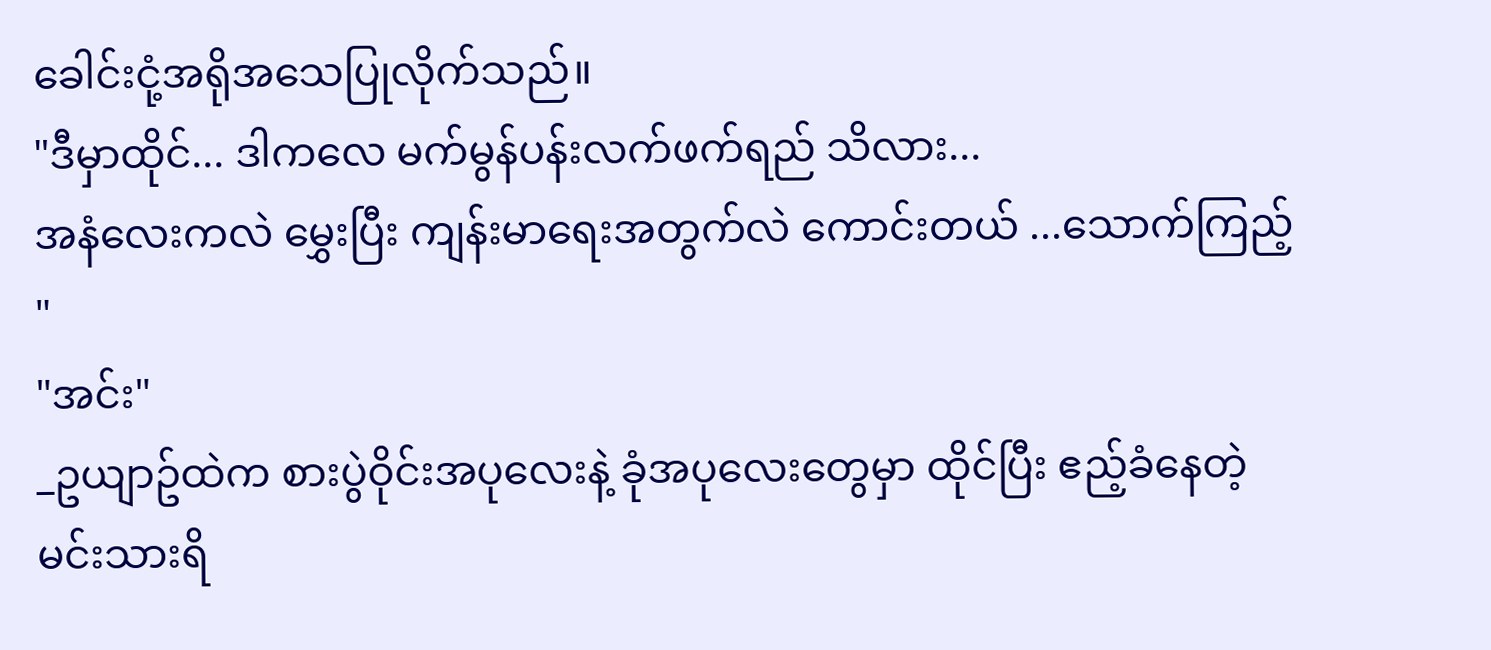ခေါင်းငုံ့အရိုအသေပြုလိုက်သည်။
"ဒီမှာထိုင်... ဒါကလေ မက်မွန်ပန်းလက်ဖက်ရည် သိလား...
အနံလေးကလဲ မွှေးပြီး ကျန်းမာရေးအတွက်လဲ ကောင်းတယ် ...သောက်ကြည့် "
"အင်း"
_ဥယျာဥ်ထဲက စားပွဲဝိုင်းအပုလေးနဲ့ ခုံအပုလေးတွေမှာ ထိုင်ပြီး ဧည့်ခံနေတဲ့ မင်းသားရိ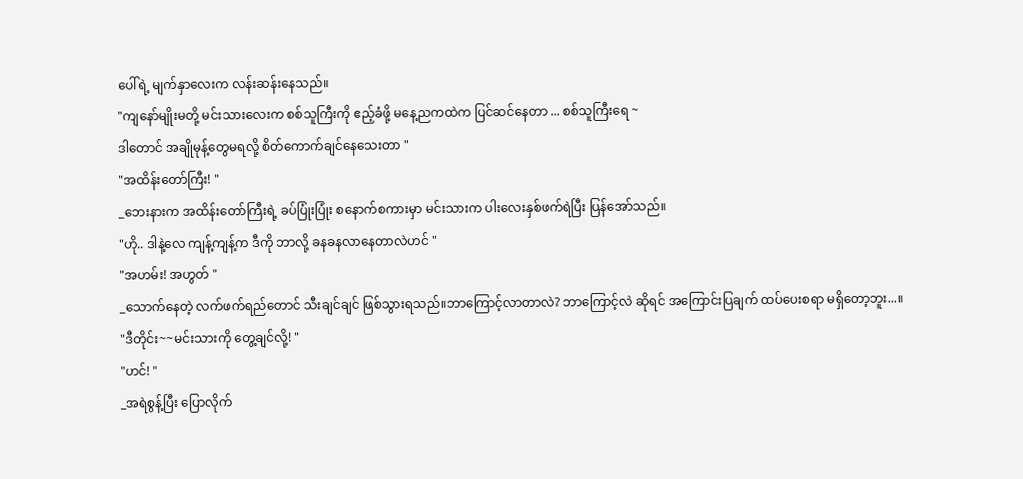ပေါ်ရဲ့ မျက်နှာလေးက လန်းဆန်းနေသည်။
"ကျနော်မျိုးမတို့ မင်းသားလေးက စစ်သူကြီးကို ဧည့်ခံဖို့ မနေ့ညကထဲက ပြင်ဆင်နေတာ ... စစ်သူကြီးရေ ~
ဒါတောင် အချိုမုန့်တွေမရလို့ စိတ်ကောက်ချင်နေသေးတာ "
"အထိန်းတော်ကြီး! "
_ဘေးနားက အထိန်းတော်ကြီးရဲ့ ခပ်ပြုံးပြုံး စနောက်စကားမှာ မင်းသားက ပါးလေးနှစ်ဖက်ရဲပြီး ပြန်အော်သည်။
"ဟို.. ဒါနဲ့လေ ကျန့်ကျန့်က ဒီကို ဘာလို့ ခနခနလာနေတာလဲဟင် "
"အဟမ်း! အဟွတ် "
_သောက်နေတဲ့ လက်ဖက်ရည်တောင် သီးချင်ချင် ဖြစ်သွားရသည်။ဘာကြောင့်လာတာလဲ? ဘာကြောင့်လဲ ဆိုရင် အကြောင်းပြချက် ထပ်ပေးစရာ မရှိတော့ဘူး...။
"ဒီတိုင်း~~မင်းသားကို တွေ့ချင်လို့! "
"ဟင်! "
_အရဲစွန့်ပြီး ပြောလိုက်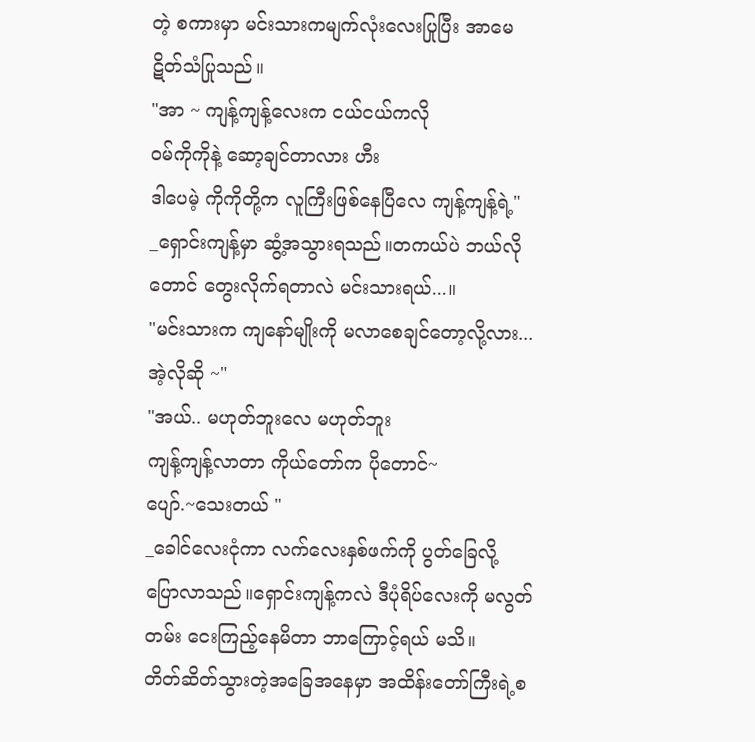တဲ့ စကားမှာ မင်းသားကမျက်လုံးလေးပြုပြီး အာမေဋိတ်သံပြုသည်။
"အာ ~ ကျန့်ကျန့်လေးက ငယ်ငယ်ကလို
ဝမ်ကိုကိုနဲ့ ဆော့ချင်တာလား ဟီး
ဒါပေမဲ့ ကိုကိုတို့က လူကြီးဖြစ်နေပြီလေ ကျန့်ကျန့်ရဲ့"
_ရှောင်းကျန့်မှာ ဆွံ့အသွားရသည်။တကယ်ပဲ ဘယ်လိုတောင် တွေးလိုက်ရတာလဲ မင်းသားရယ်...။
"မင်းသားက ကျနော်မျိုးကို မလာစေချင်တော့လို့လား... အဲ့လိုဆို ~"
"အယ်.. မဟုတ်ဘူးလေ မဟုတ်ဘူး
ကျန့်ကျန့်လာတာ ကိုယ်တော်က ပိုတောင်~
ပျော်.~သေးတယ် "
_ခေါင်လေးငုံကာ လက်လေးနှစ်ဖက်ကို ပွတ်ခြေလို့ ပြောလာသည်။ရှောင်းကျန့်ကလဲ ဒီပုံရိပ်လေးကို မလွတ်တမ်း ငေးကြည့်နေမိတာ ဘာကြောင့်ရယ် မသိ။
တိတ်ဆိတ်သွားတဲ့အခြေအနေမှာ အထိန်းတော်ကြီးရဲ့စ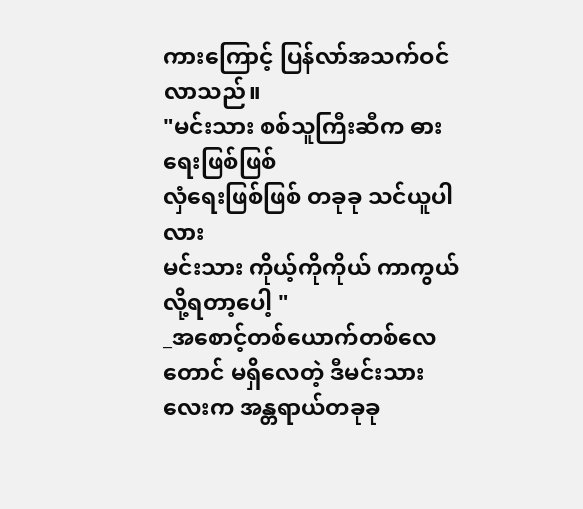ကားကြောင့် ပြန်လာ်အသက်ဝင်လာသည်။
"မင်းသား စစ်သူကြီးဆီက ဓားရေးဖြစ်ဖြစ်
လှံရေးဖြစ်ဖြစ် တခုခု သင်ယူပါလား
မင်းသား ကိုယ့်ကိုကိုယ် ကာကွယ်လို့ရတာ့ပေါ့ "
_အစောင့်တစ်ယောက်တစ်လေတောင် မရှိလေတဲ့ ဒီမင်းသားလေးက အန္တရာယ်တခုခု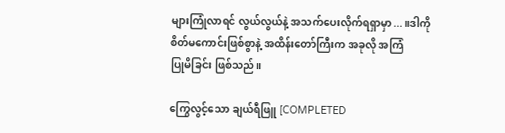များကြုံလာရင် လွယ်လွယ်နဲ့ အသက်ပေးလိုက်ရရှာမှာ...။ဒါကို စိတ်မကောင်းဖြစ်စွာနဲ့ အထိန်းတော်ကြီးက အခုလို အကြံ
ပြုမိခြင်း ဖြစ်သည်။

ကြွေလွင့်သော ချယ်ရီဖြူ [COMPLETED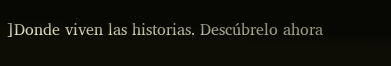]Donde viven las historias. Descúbrelo ahora